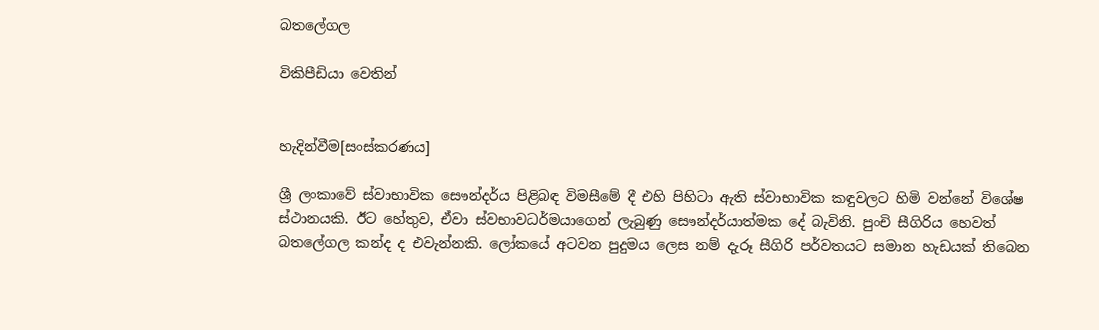බතලේගල

විකිපීඩියා වෙතින්


හැදින්වීම[සංස්කරණය]

ශ්‍රී ලංකාවේ ස්වාභාවික සෞන්දර්ය පිළිබඳ විමසීමේ දී එහි පිහිටා ඇති ස්වාභාවික කඳුවලට හිමි වන්නේ විශේෂ ස්ථානයකි. ඊට හේතුව, ඒවා ස්වභාවධර්මයාගෙන් ලැබුණු සෞන්දර්යාත්මක දේ බැවිනි. පුංචි සීගිරිය හෙවත් බතලේගල කන්ද ද එවැන්නකි. ලෝකයේ අටවන පුදුමය ලෙස නම් දැරූ සීගිරි පර්වතයට සමාන හැඩයක් තිබෙන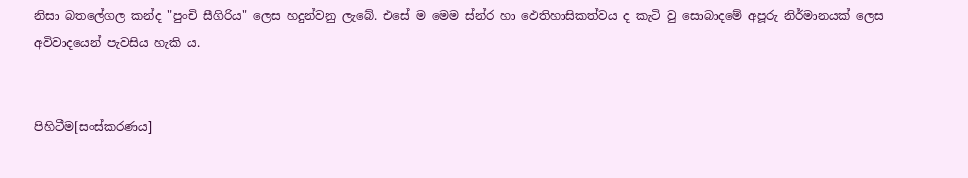නිසා බතලේගල කන්ද "පුංචි සීගිරිය" ලෙස හදුන්වනු ලැබේ. එසේ ම මෙම ස්න්ර හා ඵෙතිහාසිකත්වය ද කැටි වු සොබාදමේ අපූරු නිර්මානයක් ලෙස අවිවාදයෙන් පැවසිය හැකි ය.


පිහිටීම[සංස්කරණය]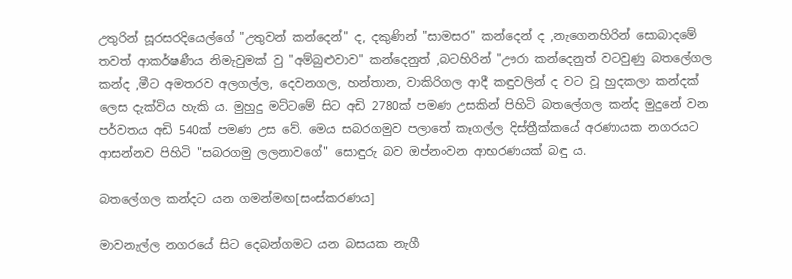උතුරින් සූරසරදියෙල්ගේ "උතුවන් කන්දෙන්" ද, දකුණින් "සාමසර" කන්දෙන් ද ,නැගෙනහිරින් සොබාදමේ තවත් ආකර්ෂණීය නිමැවුමක් වු "අම්බුළුවාව" කන්දෙනුත් ,බටහිරින් "ඌරා කන්දෙනුත් වටවුණු බතලේගල කන්ද ,මීට අමතරව අලගල්ල, දෙවනගල, හන්තාන, වාකිරිගල ආදී කඳුවලින් ද වට වූ හුදකලා කන්දක් ලෙස දැක්විය හැකි ය. මුහුදු මට්ටමේ සිට අඩි 2780ක් පමණ උසකින් පිහිටි බතලේගල කන්ද මුදුනේ වන පර්වතය අඩි 540ක් පමණ උස වේ. මෙය සබරගමුව පලාතේ කෑගල්ල දිස්ත්‍රීක්කයේ අරණායක නගරයට ආසන්නව පිහිටි "සබරගමු ලලනාවගේ" සොඳුරු බව ඔප්නංවන ආභරණයක් බඳු ය.

බතලේගල කන්දට යන ගමන්මඟ[සංස්කරණය]

මාවනැල්ල නගරයේ සිට දෙබන්ගමට යන බසයක නැගී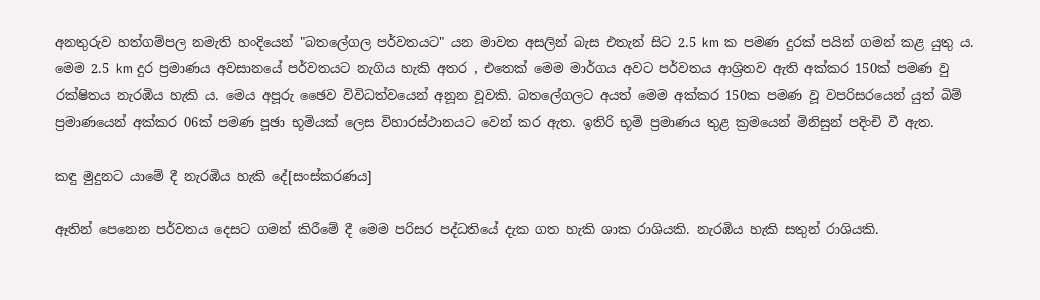අනතුරුව හත්ගම්පල නමැති හංදියෙන් "බතලේගල පර්වතයට" යන මාවත අසලින් බැස එතැන් සිට 2.5 km ක පමණ දුරක් පයින් ගමන් කළ යුතු ය. මෙම 2.5 km දුර ප්‍රමාණය අවසානයේ පර්වතයට නැගිය හැකි අතර , එතෙක් මෙම මාර්ගය අවට පර්වතය ආශ්‍රිතව ඇති අක්කර 150ක් පමණ වු රක්ෂිතය නැරඹිය හැකි ය. මෙය අපූරු ඡෛව විවිධත්වයෙන් අනූන වූවකි. බතලේගලට අයත් මෙම අක්කර 150ක පමණ වූ වපරිසරයෙන් යුත් බිම් ප්‍රමාණයෙන් අක්කර 06ක් පමණ පූඡා භූමියක් ලෙස විහාරස්ථානයට වෙන් කර ඇත. ඉතිරි භූමි ප්‍රමාණය තුළ ක්‍රමයෙන් මිනිසුන් පදිංචි වී ඇත.

කඳු මුදුනට යාමේ දී නැරඹිය හැකි දේ[සංස්කරණය]

ඈතින් පෙනෙන පර්වතය දෙසට ගමන් කිරීමේ දී මෙම පරිසර පද්ධතියේ දැක ගත හැකි ශාක රාශියකි. නැරඹිය හැකි සතුන් රාශියකි.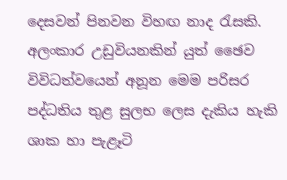දෙසවන් පිනවන විහඟ නාද රැසකි. අලංකාර උඩුවියනකින් යුත් ඡෛව විවිධත්වයෙන් අනූන මෙම පරිසර පද්ධතිය තුළ සුලභ ලෙස දැකිය හැකි ශාක හා පැළෑටි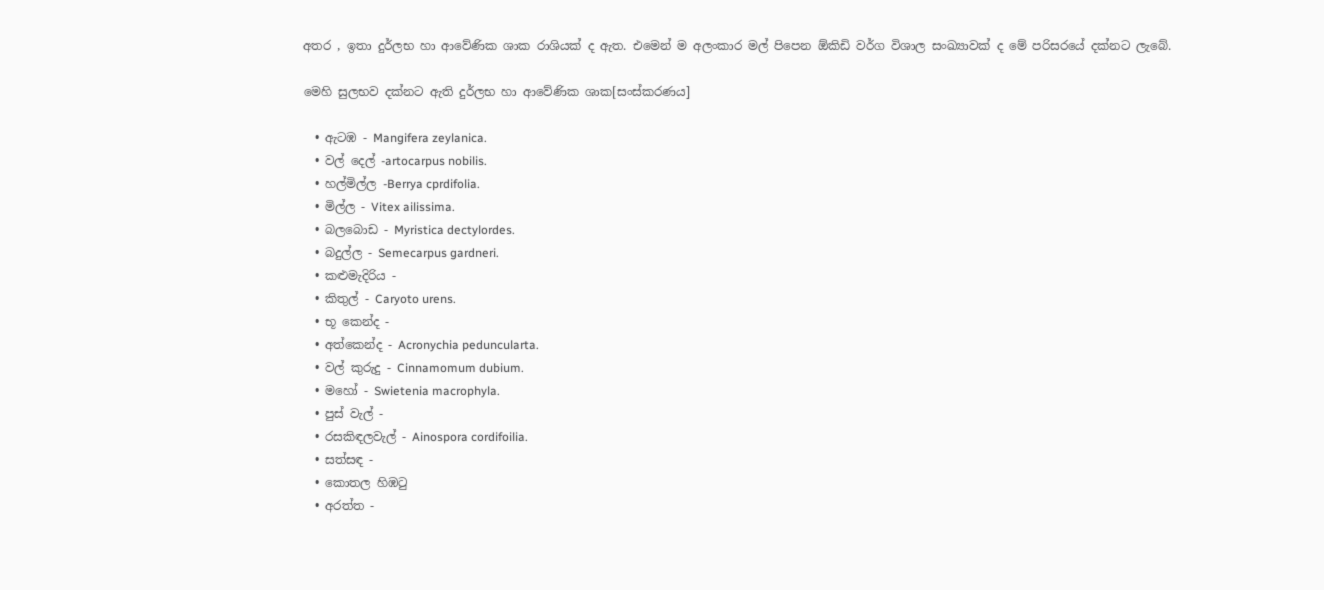අතර , ඉතා දුර්ලභ හා ආවේණික ශාක රාශියක් ද ඇත. එමෙන් ම අලංකාර මල් පිපෙන ඕකිඩි වර්ග විශාල සංඛ්‍යාවක් ද මේ පරිසරයේ දක්නට ලැබේ.

මෙහි සුලභව දක්නට ඇති දුර්ලභ හා ආවේණික ශාක[සංස්කරණය]

  • ඇටඹ - Mangifera zeylanica.
  • වල් දෙල් -artocarpus nobilis.
  • හල්මිල්ල -Berrya cprdifolia.
  • මිල්ල - Vitex ailissima.
  • බලබොඩ - Myristica dectylordes.
  • බදුල්ල - Semecarpus gardneri.
  • කළුමැදිරිය -
  • කිතුල් - Caryoto urens.
  • භූ කෙන්ද -
  • අත්කෙන්ද - Acronychia peduncularta.
  • වල් කුරුදු - Cinnamomum dubium.
  • මහෝ - Swietenia macrophyla.
  • පුස් වැල් -
  • රසකිඳලවැල් - Ainospora cordifoilia.
  • සත්සඳ -
  • කොතල හිඹටු
  • අරත්ත -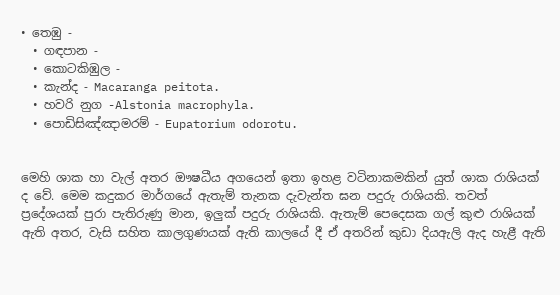• තෙඹු -
  • ගඳපාන -
  • කොටකිඹුල -
  • කැන්ද - Macaranga peitota.
  • හවරි නුග -Alstonia macrophyla.
  • පොඩිසිඤ්ඤාමරම් - Eupatorium odorotu.


මෙහි ශාක හා වැල් අතර ඖෂධීය අගයෙන් ඉතා ඉහළ වටිනාකමකින් යුත් ශාක රාශියක් ද වේ. මෙම කදුකර මාර්ගයේ ඇතැම් තැනක දැවැන්ත ඝන පදුරු රාශියකි. තවත් ප්‍රදේශයක් පුරා පැතිරුණු මාන, ඉලුක් පදුරු රාශියකි. ඇතැම් පෙදෙසක ගල් කුළු රාශියක් ඇති අතර, වැසි සහිත කාලගුණයක් ඇති කාලයේ දී ඒ අතරින් කුඩා දියඇලි ඇද හැළී ඇති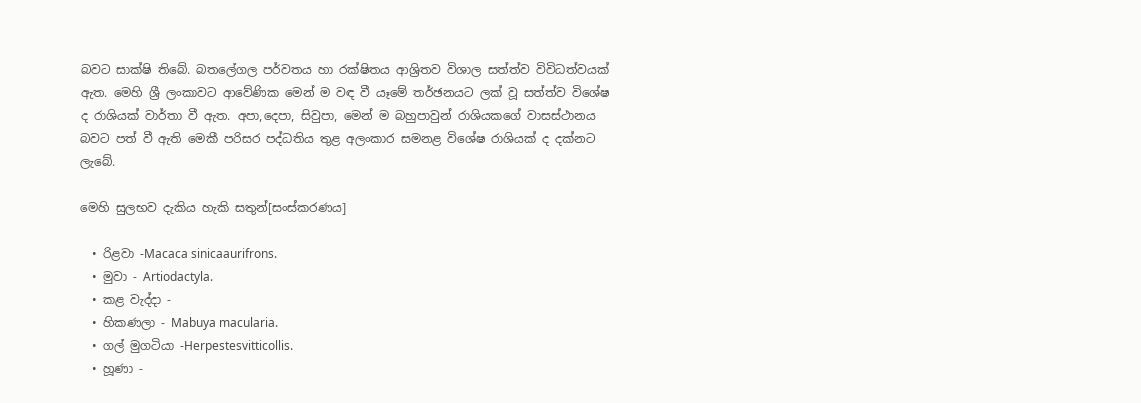බවට සාක්ෂි තිබේ. බතලේගල පර්වතය හා රක්ෂිතය ආශ්‍රිතව විශාල සත්ත්ව විවිධත්වයක් ඇත. මෙහි ශ්‍රී ලංකාවට ආවේණික මෙන් ම වඳ වී යෑමේ තර්ඡනයට ලක් වූ සත්ත්ව විශේෂ ද රාශියක් වාර්තා වී ඇත. අපා,දෙපා, සිවුපා, මෙන් ම බහුපාවුන් රාශියකගේ වාසස්ථානය බවට පත් වී ඇති මෙකී පරිසර පද්ධතිය තුළ අලංකාර සමනළ විශේෂ රාශියක් ද දක්නට ලැබේ.

මෙහි සුලභව දැකිය හැකි සතුන්[සංස්කරණය]

  • රිළවා -Macaca sinicaaurifrons.
  • මුවා - Artiodactyla.
  • කළ වැද්දා -
  • හිකණලා - Mabuya macularia.
  • ගල් මුගටියා -Herpestesvitticollis.
  • හූණා -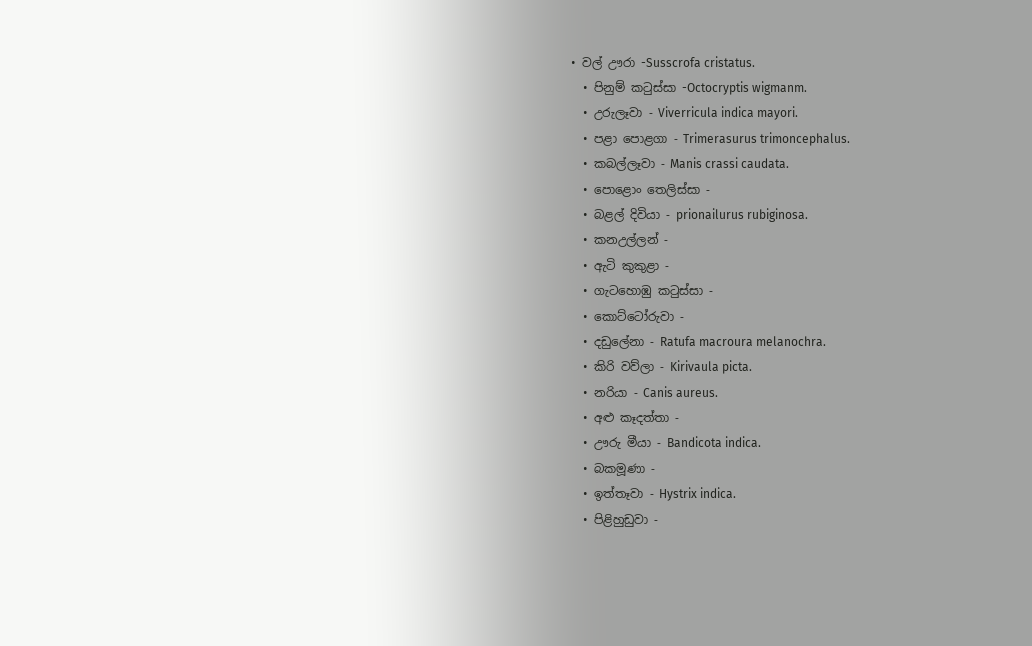• වල් ඌරා -Susscrofa cristatus.
  • පිනුම් කටුස්සා -Octocryptis wigmanm.
  • උරුලෑවා - Viverricula indica mayori.
  • පළා පොළගා - Trimerasurus trimoncephalus.
  • කබල්ලෑවා - Manis crassi caudata.
  • පොළොං තෙලිස්සා -
  • බළල් දිවියා - prionailurus rubiginosa.
  • කනඋල්ලන් -
  • ඇටි කුකුළා -
  • ගැටහොඹු කටුස්සා -
  • කොට්ටෝරුවා -
  • දඩුලේනා - Ratufa macroura melanochra.
  • කිරි වව්ලා - Kirivaula picta.
  • නරියා - Canis aureus.
  • අළු කෑදත්තා -
  • ඌරු මීයා - Bandicota indica.
  • බකමූණා -
  • ඉත්තෑවා - Hystrix indica.
  • පිළිහුඩුවා -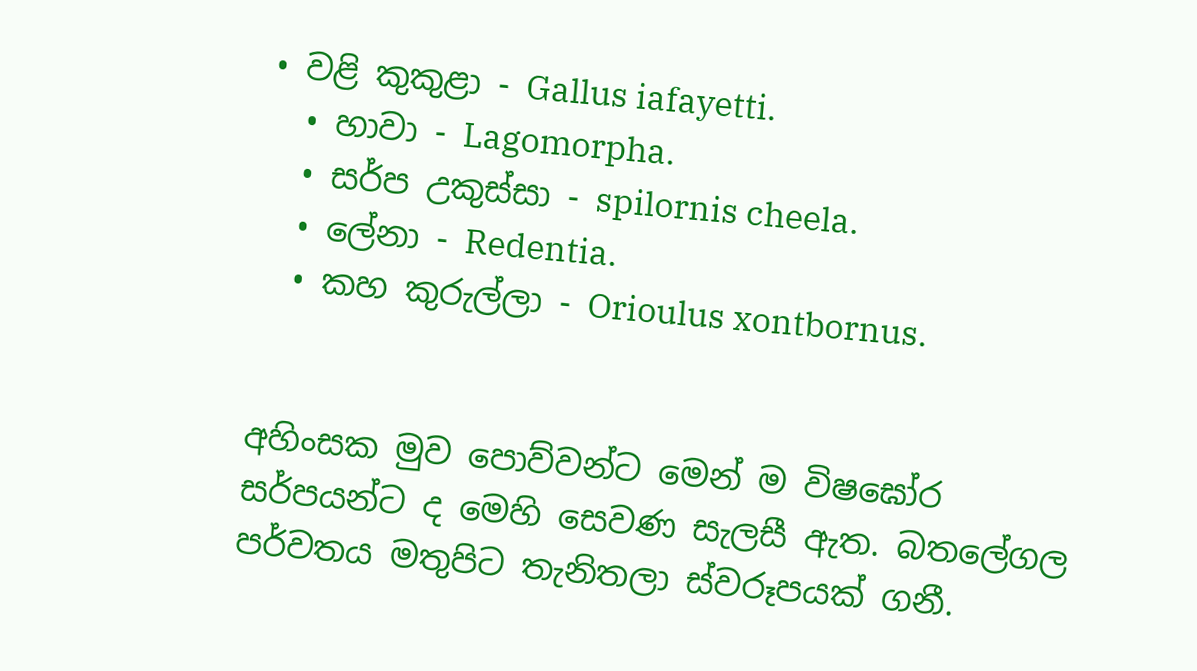• වළි කුකුළා - Gallus iafayetti.
  • හාවා - Lagomorpha.
  • සර්ප උකුස්සා - spilornis cheela.
  • ලේනා - Redentia.
  • කහ කුරුල්ලා - Orioulus xontbornus.


අහිංසක මුව පොව්වන්ට මෙන් ම විෂඝෝර සර්පයන්ට ද මෙහි සෙවණ සැලසී ඇත. බතලේගල පර්වතය මතුපිට තැනිතලා ස්වරූපයක් ගනී.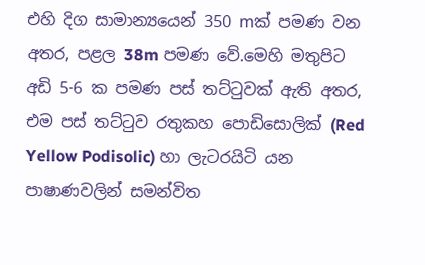එහි දිග සාමාන්‍යයෙන් 350 mක් පමණ වන අතර, පළල 38m පමණ වේ.මෙහි මතුපිට අඩි 5-6 ක පමණ පස් තට්ටුවක් ඇති අතර, එම පස් තට්ටුව රතුකහ පොඩිසොලික් (Red Yellow Podisolic) හා ලැටරයිටි යන පාෂාණවලින් සමන්විත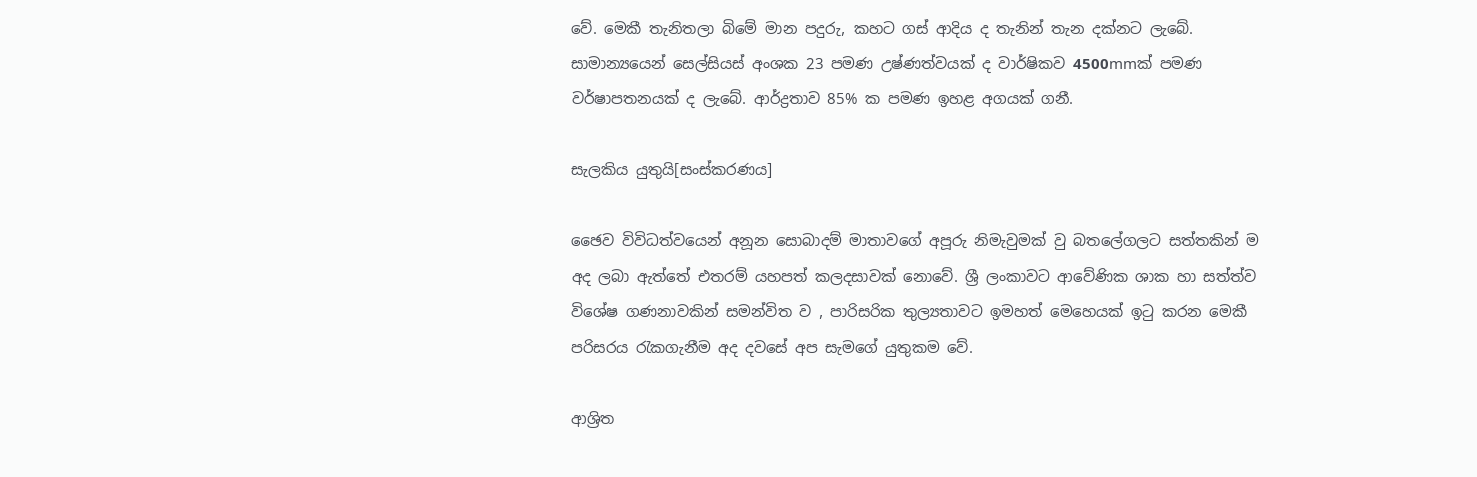වේ. මෙකී තැනිතලා බිමේ මාන පදුරු, කහට ගස් ආදිය ද තැනින් තැන දක්නට ලැබේ. සාමාන්‍යයෙන් සෙල්සියස් අංශක 23 පමණ උෂ්ණත්වයක් ද වාර්ෂිකව 4500mmක් පමණ වර්ෂාපතනයක් ද ලැබේ. ආර්ද්‍රතාව 85% ක පමණ ඉහළ අගයක් ගනී.

සැලකිය යුතුයි[සංස්කරණය]

ඡෛව විවිධත්වයෙන් අනූන සොබාදම් මාතාවගේ අපූරු නිමැවුමක් වු බතලේගලට සත්තකින් ම අද ලබා ඇත්තේ එතරම් යහපත් කලදසාවක් නොවේ. ශ්‍රී ලංකාවට ආවේණික ශාක හා සත්ත්ව විශේෂ ගණනාවකින් සමන්විත ව , පාරිසරික තුල්‍යතාවට ඉමහත් මෙහෙයක් ඉටු කරන මෙකී පරිසරය රැකගැනීම අද දවසේ අප සැමගේ යුතුකම වේ.

ආශ්‍රිත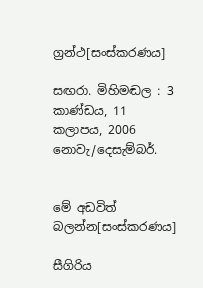ග්‍රන්ථ[සංස්කරණය]

සඟරා. මිහිමඬල : 3 කාණ්ඩය, 11 කලාපය, 2006 නොවැ/දෙසැම්බර්.


මේ අඩවිත් බලන්න[සංස්කරණය]

සීගිරිය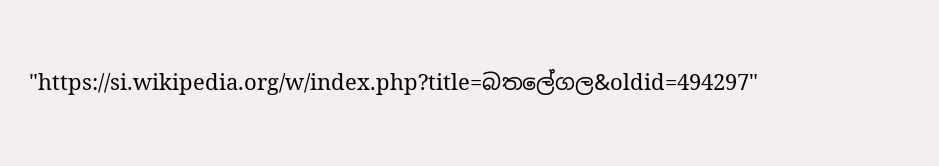"https://si.wikipedia.org/w/index.php?title=බතලේගල&oldid=494297"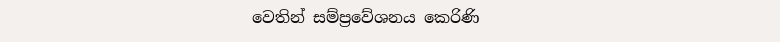වෙතින් සම්ප්‍රවේශනය කෙරිණි